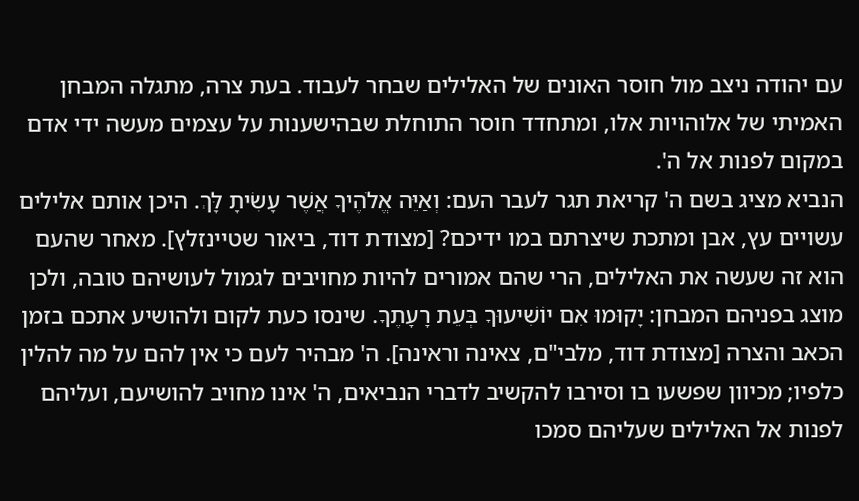עם יהודה ניצב מול חוסר האונים של האלילים שבחר לעבוד. בעת צרה, מתגלה המבחן האמיתי של אלוהויות אלו, ומתחדד חוסר התוחלת שבהישענות על עצמים מעשה ידי אדם במקום לפנות אל ה'.
הנביא מציג בשם ה' קריאת תגר לעבר העם: וְאַיֵּה אֱלֹהֶיךָ אֲשֶׁר עָשִׂיתָ לָּךְ. היכן אותם אלילים עשויים עץ, אבן ומתכת שיצרתם במו ידיכם? [מצודת דוד, ביאור שטיינזלץ]. מאחר שהעם הוא זה שעשה את האלילים, הרי שהם אמורים להיות מחויבים לגמול לעושיהם טובה, ולכן מוצג בפניהם המבחן: יָקוּמוּ אִם יוֹשִׁיעוּךָ בְּעֵת רָעָתֶךָ. שינסו כעת לקום ולהושיע אתכם בזמן הכאב והצרה [מצודת דוד, מלבי"ם, צאינה וראינה]. ה' מבהיר לעם כי אין להם על מה להלין כלפיו; מכיוון שפשעו בו וסירבו להקשיב לדברי הנביאים, ה' אינו מחויב להושיעם, ועליהם לפנות אל האלילים שעליהם סמכו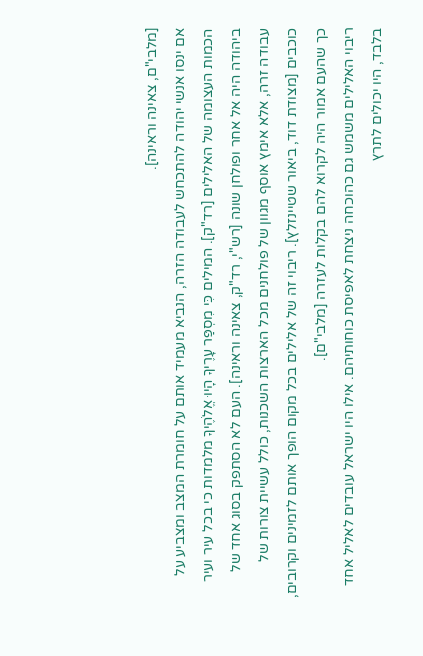[מלבי"ם, צאינה וראינה].
אם ינסו אנשי יהודה להתכחש לעבודה הזרה, הנביא מעמיד אותם על חומרת המצב ומצביע על הכמות העצומה של האלילים [רד"ק]. המילים כִּי מִסְפַּר עָרֶיךָ הָיוּ אֱלֹהֶיךָ מלמדות כי בכל עיר ועיר ביהודה היה אל אחר ופולחן שונה [רש"י, רד"ק, צאינה וראינה]. העם לא הסתפק בסוג אחד של עבודה זרה, אלא אימץ אוסף מגוון של פולחנים מכל הארצות השכנות, כולל עשיית צורות של כוכבים [מצודת דוד, ביאור שטיינזלץ]. ריבוי זה של אלילים בכל מקום הופך אותם לזמינים וקרובים, כך שהעם אמור היה לקרוא להם בקלות לעזרה [מלבי"ם].
ריבוי האלילים משמש גם כהוכחה ניצחת לאפיסת כוחותיהם. אילו היו ישראל עובדים לאליל אחד בלבד, היו יכולים לתרץ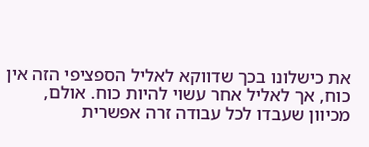את כישלונו בכך שדווקא לאליל הספציפי הזה אין כוח, אך לאליל אחר עשוי להיות כוח. אולם, מכיוון שעבדו לכל עבודה זרה אפשרית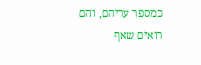כמספר עריהם, והם רואים שאף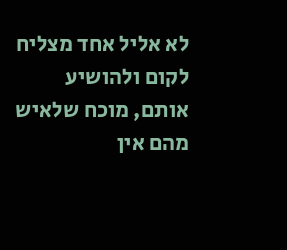לא אליל אחד מצליח לקום ולהושיע אותם, מוכח שלאיש מהם אין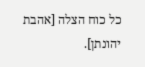כל כוח הצלה [אהבת יהונתן].